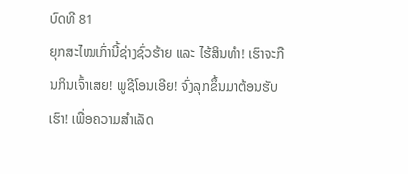ບົດທີ 81
ຍຸກສະໄໝເກົ່ານີ້ຊ່າງຊົ່ວຮ້າຍ ແລະ ໄຮ້ສິນທຳ! ເຮົາຈະກືນກິນເຈົ້າເສຍ! ພູຊີໂອນເອີຍ! ຈົ່ງລຸກຂຶ້ນມາຕ້ອນຮັບເຮົາ! ເພື່ອຄວາມສຳເລັດ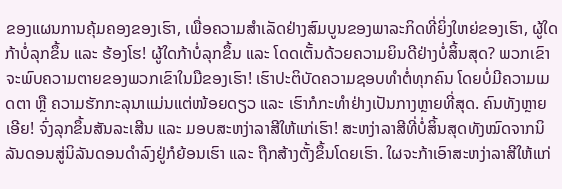ຂອງແຜນການຄຸ້ມຄອງຂອງເຮົາ, ເພື່ອຄວາມສຳເລັດຢ່າງສົມບູນຂອງພາລະກິດທີ່ຍິ່ງໃຫຍ່ຂອງເຮົາ, ຜູ້ໃດກ້າບໍ່ລຸກຂຶ້ນ ແລະ ຮ້ອງໂຮ! ຜູ້ໃດກ້າບໍ່ລຸກຂຶ້ນ ແລະ ໂດດເຕັ້ນດ້ວຍຄວາມຍິນດີຢ່າງບໍ່ສິ້ນສຸດ? ພວກເຂົາຈະພົບຄວາມຕາຍຂອງພວກເຂົາໃນມືຂອງເຮົາ! ເຮົາປະຕິບັດຄວາມຊອບທຳຕໍ່ທຸກຄົນ ໂດຍບໍ່ມີຄວາມເມດຕາ ຫຼື ຄວາມຮັກກະລຸນາແມ່ນແຕ່ໜ້ອຍດຽວ ແລະ ເຮົາກໍກະທຳຢ່າງເປັນກາງຫຼາຍທີ່ສຸດ. ຄົນທັງຫຼາຍເອີຍ! ຈົ່ງລຸກຂຶ້ນສັນລະເສີນ ແລະ ມອບສະຫງ່າລາສີໃຫ້ແກ່ເຮົາ! ສະຫງ່າລາສີທີ່ບໍ່ສິ້ນສຸດທັງໝົດຈາກນິລັນດອນສູ່ນິລັນດອນດຳລົງຢູ່ກໍຍ້ອນເຮົາ ແລະ ຖືກສ້າງຕັ້ງຂຶ້ນໂດຍເຮົາ. ໃຜຈະກ້າເອົາສະຫງ່າລາສີໃຫ້ແກ່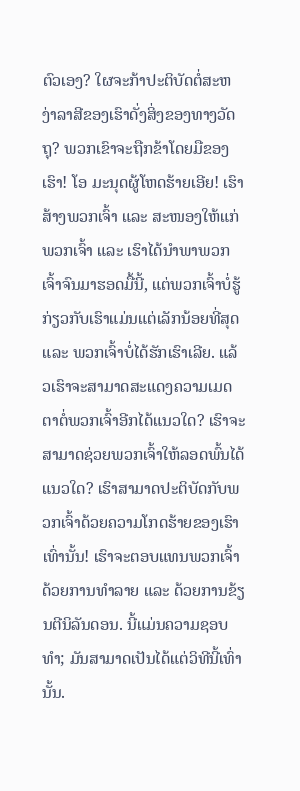ຕົວເອງ? ໃຜຈະກ້າປະຕິບັດຕໍ່ສະຫງ່າລາສີຂອງເຮົາດັ່ງສິ່ງຂອງທາງວັດຖຸ? ພວກເຂົາຈະຖືກຂ້າໂດຍມືຂອງເຮົາ! ໂອ ມະນຸດຜູ້ໂຫດຮ້າຍເອີຍ! ເຮົາສ້າງພວກເຈົ້າ ແລະ ສະໜອງໃຫ້ແກ່ພວກເຈົ້າ ແລະ ເຮົາໄດ້ນຳພາພວກເຈົ້າຈົນມາຮອດມື້ນີ້, ແຕ່ພວກເຈົ້າບໍ່ຮູ້ກ່ຽວກັບເຮົາແມ່ນແຕ່ເລັກນ້ອຍທີ່ສຸດ ແລະ ພວກເຈົ້າບໍ່ໄດ້ຮັກເຮົາເລີຍ. ແລ້ວເຮົາຈະສາມາດສະແດງຄວາມເມດຕາຕໍ່ພວກເຈົ້າອີກໄດ້ແນວໃດ? ເຮົາຈະສາມາດຊ່ວຍພວກເຈົ້າໃຫ້ລອດພົ້ນໄດ້ແນວໃດ? ເຮົາສາມາດປະຕິບັດກັບພວກເຈົ້າດ້ວຍຄວາມໂກດຮ້າຍຂອງເຮົາເທົ່ານັ້ນ! ເຮົາຈະຕອບແທນພວກເຈົ້າດ້ວຍການທຳລາຍ ແລະ ດ້ວຍການຂ້ຽນຕີນິລັນດອນ. ນີ້ແມ່ນຄວາມຊອບທຳ; ມັນສາມາດເປັນໄດ້ແຕ່ວິທີນີ້ເທົ່ານັ້ນ.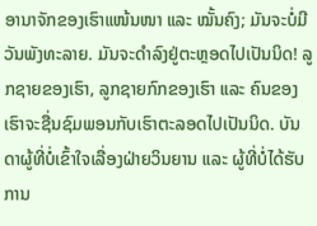ອານາຈັກຂອງເຮົາແໜ້ນໜາ ແລະ ໝັ້ນຄົງ; ມັນຈະບໍ່ມີວັນພັງທະລາຍ. ມັນຈະດຳລົງຢູ່ຕະຫຼອດໄປເປັນນິດ! ລູກຊາຍຂອງເຮົາ, ລູກຊາຍກົກຂອງເຮົາ ແລະ ຄົນຂອງເຮົາຈະຊື່ນຊົມພອນກັບເຮົາຕະລອດໄປເປັນນິດ. ບັນດາຜູ້ທີ່ບໍ່ເຂົ້າໃຈເລື່ອງຝ່າຍວິນຍານ ແລະ ຜູ້ທີ່ບໍ່ໄດ້ຮັບການ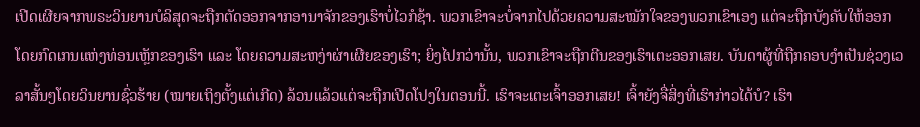ເປີດເຜີຍຈາກພຣະວິນຍານບໍລິສຸດຈະຖືກຕັດອອກຈາກອານາຈັກຂອງເຮົາບໍ່ໄວກໍຊ້າ. ພວກເຂົາຈະບໍ່ຈາກໄປດ້ວຍຄວາມສະໝັກໃຈຂອງພວກເຂົາເອງ ແຕ່ຈະຖືກບັງຄັບໃຫ້ອອກໂດຍກົດເກນແຫ່ງທ່ອນເຫຼັກຂອງເຮົາ ແລະ ໂດຍຄວາມສະຫງ່າຜ່າເຜີຍຂອງເຮົາ; ຍິ່ງໄປກວ່ານັ້ນ, ພວກເຂົາຈະຖືກຕີນຂອງເຮົາເຕະອອກເສຍ. ບັນດາຜູ້ທີ່ຖືກຄອບງຳເປັນຊ່ວງເວລາສັ້ນໆໂດຍວິນຍານຊົ່ວຮ້າຍ (ໝາຍເຖິງຕັ້ງແຕ່ເກີດ) ລ້ວນແລ້ວແຕ່ຈະຖືກເປີດໂປງໃນຕອນນີ້. ເຮົາຈະເຕະເຈົ້າອອກເສຍ! ເຈົ້າຍັງຈື່ສິ່ງທີ່ເຮົາກ່າວໄດ້ບໍ? ເຮົາ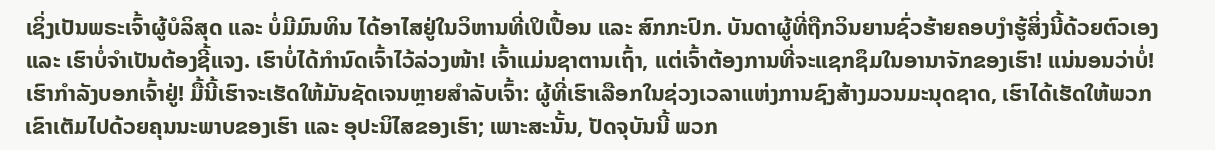ເຊິ່ງເປັນພຣະເຈົ້າຜູ້ບໍລິສຸດ ແລະ ບໍ່ມີມົນທິນ ໄດ້ອາໄສຢູ່ໃນວິຫານທີ່ເປິເປື້ອນ ແລະ ສົກກະປົກ. ບັນດາຜູ້ທີ່ຖືກວິນຍານຊົ່ວຮ້າຍຄອບງຳຮູ້ສິ່ງນີ້ດ້ວຍຕົວເອງ ແລະ ເຮົາບໍ່ຈຳເປັນຕ້ອງຊີ້ແຈງ. ເຮົາບໍ່ໄດ້ກຳນົດເຈົ້າໄວ້ລ່ວງໜ້າ! ເຈົ້າແມ່ນຊາຕານເຖົ້າ, ແຕ່ເຈົ້າຕ້ອງການທີ່ຈະແຊກຊຶມໃນອານາຈັກຂອງເຮົາ! ແນ່ນອນວ່າບໍ່! ເຮົາກຳລັງບອກເຈົ້າຢູ່! ມື້ນີ້ເຮົາຈະເຮັດໃຫ້ມັນຊັດເຈນຫຼາຍສຳລັບເຈົ້າ: ຜູ້ທີ່ເຮົາເລືອກໃນຊ່ວງເວລາແຫ່ງການຊົງສ້າງມວນມະນຸດຊາດ, ເຮົາໄດ້ເຮັດໃຫ້ພວກເຂົາເຕັມໄປດ້ວຍຄຸນນະພາບຂອງເຮົາ ແລະ ອຸປະນິໄສຂອງເຮົາ; ເພາະສະນັ້ນ, ປັດຈຸບັນນີ້ ພວກ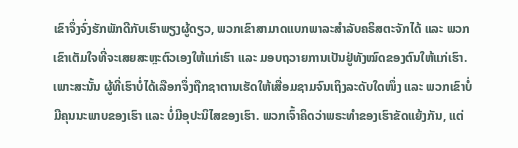ເຂົາຈຶ່ງຈົ່ງຮັກພັກດີກັບເຮົາພຽງຜູ້ດຽວ, ພວກເຂົາສາມາດແບກພາລະສຳລັບຄຣິສຕະຈັກໄດ້ ແລະ ພວກເຂົາເຕັມໃຈທີ່ຈະເສຍສະຫຼະຕົວເອງໃຫ້ແກ່ເຮົາ ແລະ ມອບຖວາຍການເປັນຢູ່ທັງໝົດຂອງຕົນໃຫ້ແກ່ເຮົາ. ເພາະສະນັ້ນ ຜູ້ທີ່ເຮົາບໍ່ໄດ້ເລືອກຈຶ່ງຖືກຊາຕານເຮັດໃຫ້ເສື່ອມຊາມຈົນເຖິງລະດັບໃດໜຶ່ງ ແລະ ພວກເຂົາບໍ່ມີຄຸນນະພາບຂອງເຮົາ ແລະ ບໍ່ມີອຸປະນິໄສຂອງເຮົາ. ພວກເຈົ້າຄິດວ່າພຣະທຳຂອງເຮົາຂັດແຍ້ງກັນ, ແຕ່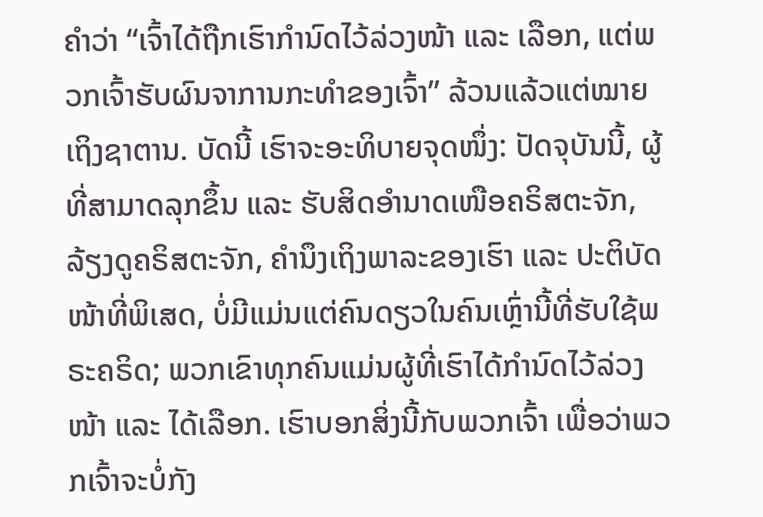ຄຳວ່າ “ເຈົ້າໄດ້ຖືກເຮົາກຳນົດໄວ້ລ່ວງໜ້າ ແລະ ເລືອກ, ແຕ່ພວກເຈົ້າຮັບຜົນຈາການກະທຳຂອງເຈົ້າ” ລ້ວນແລ້ວແຕ່ໝາຍເຖິງຊາຕານ. ບັດນີ້ ເຮົາຈະອະທິບາຍຈຸດໜຶ່ງ: ປັດຈຸບັນນີ້, ຜູ້ທີ່ສາມາດລຸກຂຶ້ນ ແລະ ຮັບສິດອຳນາດເໜືອຄຣິສຕະຈັກ, ລ້ຽງດູຄຣິສຕະຈັກ, ຄຳນຶງເຖິງພາລະຂອງເຮົາ ແລະ ປະຕິບັດໜ້າທີ່ພິເສດ, ບໍ່ມີແມ່ນແຕ່ຄົນດຽວໃນຄົນເຫຼົ່ານີ້ທີ່ຮັບໃຊ້ພຣະຄຣິດ; ພວກເຂົາທຸກຄົນແມ່ນຜູ້ທີ່ເຮົາໄດ້ກຳນົດໄວ້ລ່ວງໜ້າ ແລະ ໄດ້ເລືອກ. ເຮົາບອກສິ່ງນີ້ກັບພວກເຈົ້າ ເພື່ອວ່າພວກເຈົ້າຈະບໍ່ກັງ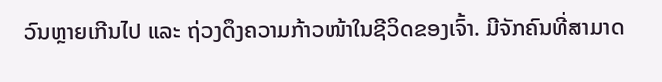ວົນຫຼາຍເກີນໄປ ແລະ ຖ່ວງດຶງຄວາມກ້າວໜ້າໃນຊີວິດຂອງເຈົ້າ. ມີຈັກຄົນທີ່ສາມາດ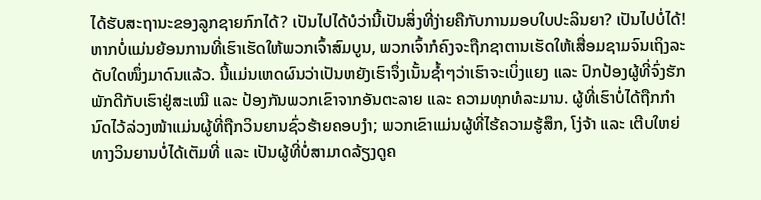ໄດ້ຮັບສະຖານະຂອງລູກຊາຍກົກໄດ້? ເປັນໄປໄດ້ບໍວ່ານີ້ເປັນສິ່ງທີ່ງ່າຍຄືກັບການມອບໃບປະລິນຍາ? ເປັນໄປບໍ່ໄດ້! ຫາກບໍ່ແມ່ນຍ້ອນການທີ່ເຮົາເຮັດໃຫ້ພວກເຈົ້າສົມບູນ, ພວກເຈົ້າກໍຄົງຈະຖືກຊາຕານເຮັດໃຫ້ເສື່ອມຊາມຈົນເຖິງລະດັບໃດໜຶ່ງມາດົນແລ້ວ. ນີ້ແມ່ນເຫດຜົນວ່າເປັນຫຍັງເຮົາຈຶ່ງເນັ້ນຊ້ຳໆວ່າເຮົາຈະເບິ່ງແຍງ ແລະ ປົກປ້ອງຜູ້ທີ່ຈົ່ງຮັກພັກດີກັບເຮົາຢູ່ສະເໝີ ແລະ ປ້ອງກັນພວກເຂົາຈາກອັນຕະລາຍ ແລະ ຄວາມທຸກທໍລະມານ. ຜູ້ທີ່ເຮົາບໍ່ໄດ້ຖືກກຳນົດໄວ້ລ່ວງໜ້າແມ່ນຜູ້ທີ່ຖືກວິນຍານຊົ່ວຮ້າຍຄອບງຳ; ພວກເຂົາແມ່ນຜູ້ທີ່ໄຮ້ຄວາມຮູ້ສຶກ, ໂງ່ຈ້າ ແລະ ເຕີບໃຫຍ່ທາງວິນຍານບໍ່ໄດ້ເຕັມທີ່ ແລະ ເປັນຜູ້ທີ່ບໍ່ສາມາດລ້ຽງດູຄ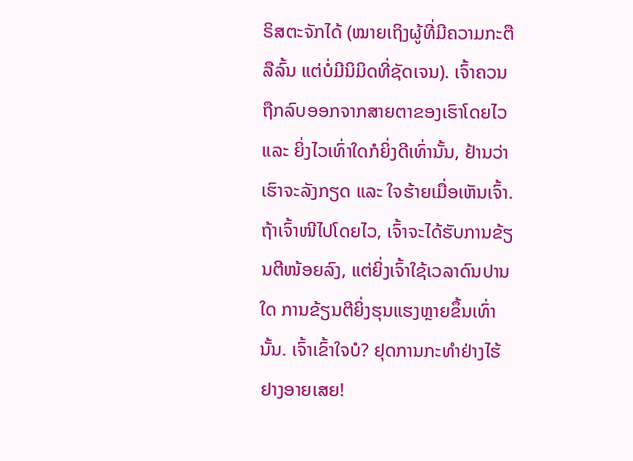ຣິສຕະຈັກໄດ້ (ໝາຍເຖິງຜູ້ທີ່ມີຄວາມກະຕືລືລົ້ນ ແຕ່ບໍ່ມີນິມິດທີ່ຊັດເຈນ). ເຈົ້າຄວນຖືກລົບອອກຈາກສາຍຕາຂອງເຮົາໂດຍໄວ ແລະ ຍິ່ງໄວເທົ່າໃດກໍຍິ່ງດີເທົ່ານັ້ນ, ຢ້ານວ່າເຮົາຈະລັງກຽດ ແລະ ໃຈຮ້າຍເມື່ອເຫັນເຈົ້າ. ຖ້າເຈົ້າໜີໄປໂດຍໄວ, ເຈົ້າຈະໄດ້ຮັບການຂ້ຽນຕີໜ້ອຍລົງ, ແຕ່ຍິ່ງເຈົ້າໃຊ້ເວລາດົນປານໃດ ການຂ້ຽນຕີຍິ່ງຮຸນແຮງຫຼາຍຂຶ້ນເທົ່ານັ້ນ. ເຈົ້າເຂົ້າໃຈບໍ? ຢຸດການກະທຳຢ່າງໄຮ້ຢາງອາຍເສຍ!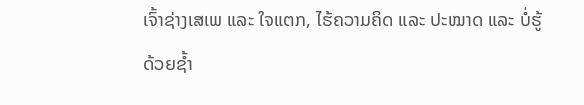ເຈົ້າຊ່າງເສເພ ແລະ ໃຈແຕກ, ໄຮ້ຄວາມຄິດ ແລະ ປະໝາດ ແລະ ບໍ່ຮູ້ດ້ວຍຊ້ຳ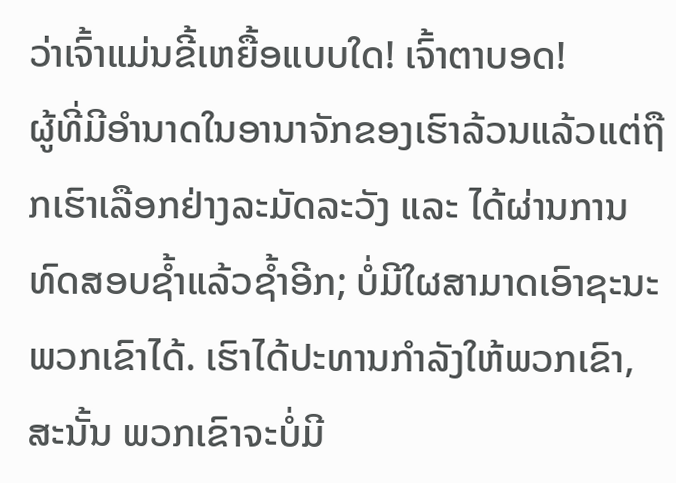ວ່າເຈົ້າແມ່ນຂີ້ເຫຍື້ອແບບໃດ! ເຈົ້າຕາບອດ!
ຜູ້ທີ່ມີອຳນາດໃນອານາຈັກຂອງເຮົາລ້ວນແລ້ວແຕ່ຖືກເຮົາເລືອກຢ່າງລະມັດລະວັງ ແລະ ໄດ້ຜ່ານການທົດສອບຊ້ຳແລ້ວຊ້ຳອີກ; ບໍ່ມີໃຜສາມາດເອົາຊະນະພວກເຂົາໄດ້. ເຮົາໄດ້ປະທານກຳລັງໃຫ້ພວກເຂົາ, ສະນັ້ນ ພວກເຂົາຈະບໍ່ມີ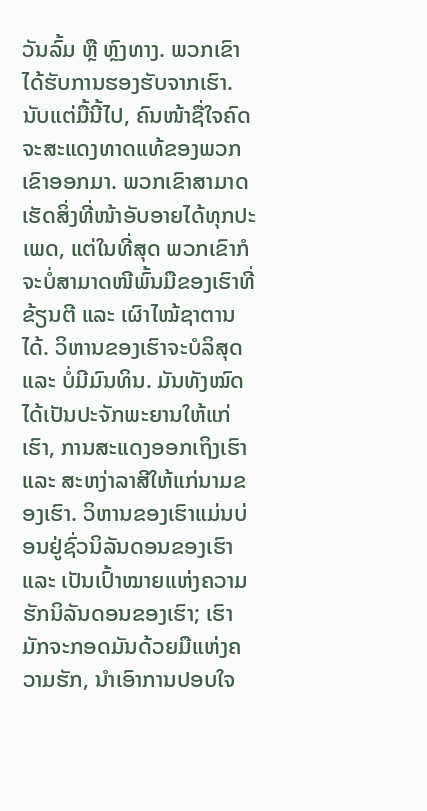ວັນລົ້ມ ຫຼື ຫຼົງທາງ. ພວກເຂົາໄດ້ຮັບການຮອງຮັບຈາກເຮົາ. ນັບແຕ່ມື້ນີ້ໄປ, ຄົນໜ້າຊື່ໃຈຄົດຈະສະແດງທາດແທ້ຂອງພວກເຂົາອອກມາ. ພວກເຂົາສາມາດເຮັດສິ່ງທີ່ໜ້າອັບອາຍໄດ້ທຸກປະເພດ, ແຕ່ໃນທີ່ສຸດ ພວກເຂົາກໍຈະບໍ່ສາມາດໜີພົ້ນມືຂອງເຮົາທີ່ຂ້ຽນຕີ ແລະ ເຜົາໄໝ້ຊາຕານໄດ້. ວິຫານຂອງເຮົາຈະບໍລິສຸດ ແລະ ບໍ່ມີມົນທິນ. ມັນທັງໝົດໄດ້ເປັນປະຈັກພະຍານໃຫ້ແກ່ເຮົາ, ການສະແດງອອກເຖິງເຮົາ ແລະ ສະຫງ່າລາສີໃຫ້ແກ່ນາມຂອງເຮົາ. ວິຫານຂອງເຮົາແມ່ນບ່ອນຢູ່ຊົ່ວນິລັນດອນຂອງເຮົາ ແລະ ເປັນເປົ້າໝາຍແຫ່ງຄວາມຮັກນິລັນດອນຂອງເຮົາ; ເຮົາມັກຈະກອດມັນດ້ວຍມືແຫ່ງຄວາມຮັກ, ນຳເອົາການປອບໃຈ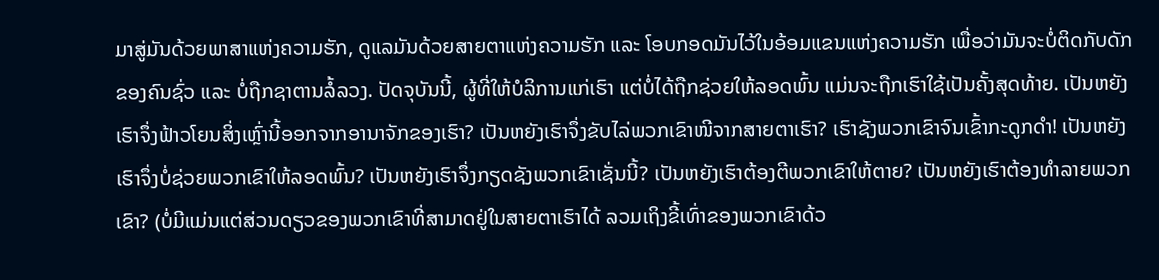ມາສູ່ມັນດ້ວຍພາສາແຫ່ງຄວາມຮັກ, ດູແລມັນດ້ວຍສາຍຕາແຫ່ງຄວາມຮັກ ແລະ ໂອບກອດມັນໄວ້ໃນອ້ອມແຂນແຫ່ງຄວາມຮັກ ເພື່ອວ່າມັນຈະບໍ່ຕິດກັບດັກຂອງຄົນຊົ່ວ ແລະ ບໍ່ຖືກຊາຕານລໍ້ລວງ. ປັດຈຸບັນນີ້, ຜູ້ທີ່ໃຫ້ບໍລິການແກ່ເຮົາ ແຕ່ບໍ່ໄດ້ຖືກຊ່ວຍໃຫ້ລອດພົ້ນ ແມ່ນຈະຖືກເຮົາໃຊ້ເປັນຄັ້ງສຸດທ້າຍ. ເປັນຫຍັງເຮົາຈຶ່ງຟ້າວໂຍນສິ່ງເຫຼົ່ານີ້ອອກຈາກອານາຈັກຂອງເຮົາ? ເປັນຫຍັງເຮົາຈຶ່ງຂັບໄລ່ພວກເຂົາໜີຈາກສາຍຕາເຮົາ? ເຮົາຊັງພວກເຂົາຈົນເຂົ້າກະດູກດຳ! ເປັນຫຍັງເຮົາຈຶ່ງບໍ່ຊ່ວຍພວກເຂົາໃຫ້ລອດພົ້ນ? ເປັນຫຍັງເຮົາຈຶ່ງກຽດຊັງພວກເຂົາເຊັ່ນນີ້? ເປັນຫຍັງເຮົາຕ້ອງຕີພວກເຂົາໃຫ້ຕາຍ? ເປັນຫຍັງເຮົາຕ້ອງທຳລາຍພວກເຂົາ? (ບໍ່ມີແມ່ນແຕ່ສ່ວນດຽວຂອງພວກເຂົາທີ່ສາມາດຢູ່ໃນສາຍຕາເຮົາໄດ້ ລວມເຖິງຂີ້ເທົ່າຂອງພວກເຂົາດ້ວ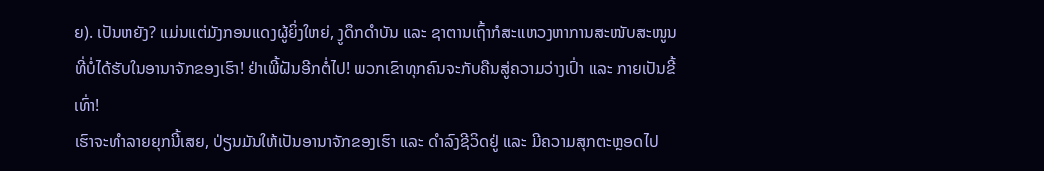ຍ). ເປັນຫຍັງ? ແມ່ນແຕ່ມັງກອນແດງຜູ້ຍິ່ງໃຫຍ່, ງູດຶກດຳບັນ ແລະ ຊາຕານເຖົ້າກໍສະແຫວງຫາການສະໜັບສະໜູນທີ່ບໍ່ໄດ້ຮັບໃນອານາຈັກຂອງເຮົາ! ຢ່າເພີ້ຝັນອີກຕໍ່ໄປ! ພວກເຂົາທຸກຄົນຈະກັບຄືນສູ່ຄວາມວ່າງເປົ່າ ແລະ ກາຍເປັນຂີ້ເທົ່າ!
ເຮົາຈະທຳລາຍຍຸກນີ້ເສຍ, ປ່ຽນມັນໃຫ້ເປັນອານາຈັກຂອງເຮົາ ແລະ ດຳລົງຊີວິດຢູ່ ແລະ ມີຄວາມສຸກຕະຫຼອດໄປ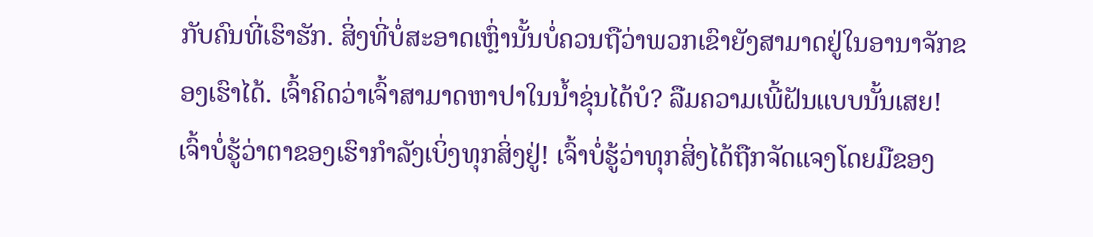ກັບຄົນທີ່ເຮົາຮັກ. ສິ່ງທີ່ບໍ່ສະອາດເຫຼົ່ານັ້ນບໍ່ຄວນຖືວ່າພວກເຂົາຍັງສາມາດຢູ່ໃນອານາຈັກຂອງເຮົາໄດ້. ເຈົ້າຄິດວ່າເຈົ້າສາມາດຫາປາໃນນ້ຳຂຸ່ນໄດ້ບໍ? ລືມຄວາມເພີ້ຝັນແບບນັ້ນເສຍ! ເຈົ້າບໍ່ຮູ້ວ່າຕາຂອງເຮົາກຳລັງເບິ່ງທຸກສິ່ງຢູ່! ເຈົ້າບໍ່ຮູ້ວ່າທຸກສິ່ງໄດ້ຖືກຈັດແຈງໂດຍມືຂອງ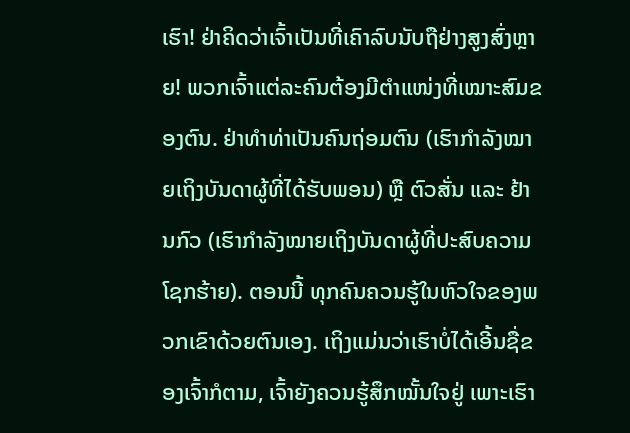ເຮົາ! ຢ່າຄິດວ່າເຈົ້າເປັນທີ່ເຄົາລົບນັບຖືຢ່າງສູງສົ່ງຫຼາຍ! ພວກເຈົ້າແຕ່ລະຄົນຕ້ອງມີຕໍາແໜ່ງທີ່ເໝາະສົມຂອງຕົນ. ຢ່າທຳທ່າເປັນຄົນຖ່ອມຕົນ (ເຮົາກຳລັງໝາຍເຖິງບັນດາຜູ້ທີ່ໄດ້ຮັບພອນ) ຫຼື ຕົວສັ່ນ ແລະ ຢ້ານກົວ (ເຮົາກຳລັງໝາຍເຖິງບັນດາຜູ້ທີ່ປະສົບຄວາມໂຊກຮ້າຍ). ຕອນນີ້ ທຸກຄົນຄວນຮູ້ໃນຫົວໃຈຂອງພວກເຂົາດ້ວຍຕົນເອງ. ເຖິງແມ່ນວ່າເຮົາບໍ່ໄດ້ເອີ້ນຊື່ຂອງເຈົ້າກໍຕາມ, ເຈົ້າຍັງຄວນຮູ້ສຶກໝັ້ນໃຈຢູ່ ເພາະເຮົາ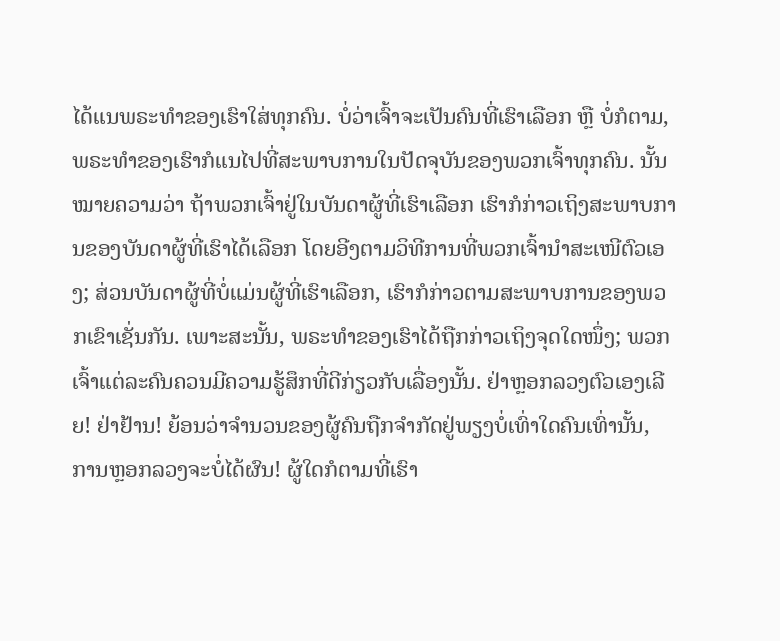ໄດ້ແນພຣະທຳຂອງເຮົາໃສ່ທຸກຄົນ. ບໍ່ວ່າເຈົ້າຈະເປັນຄົນທີ່ເຮົາເລືອກ ຫຼື ບໍ່ກໍຕາມ, ພຣະທຳຂອງເຮົາກໍແນໄປທີ່ສະພາບການໃນປັດຈຸບັນຂອງພວກເຈົ້າທຸກຄົນ. ນັ້ນໝາຍຄວາມວ່າ ຖ້າພວກເຈົ້າຢູ່ໃນບັນດາຜູ້ທີ່ເຮົາເລືອກ ເຮົາກໍກ່າວເຖິງສະພາບການຂອງບັນດາຜູ້ທີ່ເຮົາໄດ້ເລືອກ ໂດຍອີງຕາມວິທີການທີ່ພວກເຈົ້ານຳສະເໜີຕົວເອງ; ສ່ວນບັນດາຜູ້ທີ່ບໍ່ແມ່ນຜູ້ທີ່ເຮົາເລືອກ, ເຮົາກໍກ່າວຕາມສະພາບການຂອງພວກເຂົາເຊັ່ນກັນ. ເພາະສະນັ້ນ, ພຣະທຳຂອງເຮົາໄດ້ຖືກກ່າວເຖິງຈຸດໃດໜຶ່ງ; ພວກເຈົ້າແຕ່ລະຄົນຄວນມີຄວາມຮູ້ສຶກທີ່ດີກ່ຽວກັບເລື່ອງນັ້ນ. ຢ່າຫຼອກລວງຕົວເອງເລີຍ! ຢ່າຢ້ານ! ຍ້ອນວ່າຈຳນວນຂອງຜູ້ຄົນຖືກຈຳກັດຢູ່ພຽງບໍ່ເທົ່າໃດຄົນເທົ່ານັ້ນ, ການຫຼອກລວງຈະບໍ່ໄດ້ຜົນ! ຜູ້ໃດກໍຕາມທີ່ເຮົາ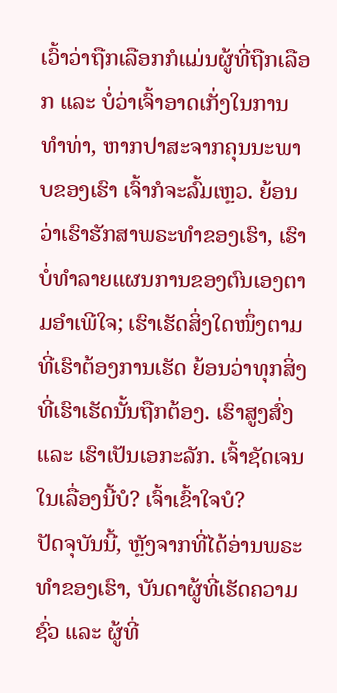ເວົ້າວ່າຖືກເລືອກກໍແມ່ນຜູ້ທີ່ຖືກເລືອກ ແລະ ບໍ່ວ່າເຈົ້າອາດເກັ່ງໃນການທຳທ່າ, ຫາກປາສະຈາກຄຸນນະພາບຂອງເຮົາ ເຈົ້າກໍຈະລົ້ມເຫຼວ. ຍ້ອນວ່າເຮົາຮັກສາພຣະທຳຂອງເຮົາ, ເຮົາບໍ່ທຳລາຍແຜນການຂອງຕົນເອງຕາມອຳເພີໃຈ; ເຮົາເຮັດສິ່ງໃດໜຶ່ງຕາມທີ່ເຮົາຕ້ອງການເຮັດ ຍ້ອນວ່າທຸກສິ່ງທີ່ເຮົາເຮັດນັ້ນຖືກຕ້ອງ. ເຮົາສູງສົ່ງ ແລະ ເຮົາເປັນເອກະລັກ. ເຈົ້າຊັດເຈນໃນເລື່ອງນີ້ບໍ? ເຈົ້າເຂົ້າໃຈບໍ?
ປັດຈຸບັນນີ້, ຫຼັງຈາກທີ່ໄດ້ອ່ານພຣະທຳຂອງເຮົາ, ບັນດາຜູ້ທີ່ເຮັດຄວາມຊົ່ວ ແລະ ຜູ້ທີ່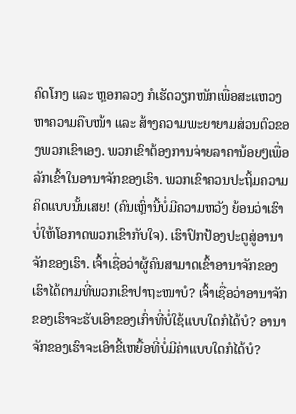ຄົດໂກງ ແລະ ຫຼອກລວງ ກໍເຮັດວຽກໜັກເພື່ອສະແຫວງຫາຄວາມຄືບໜ້າ ແລະ ສ້າງຄວາມພະຍາຍາມສ່ວນຕົວຂອງພວກເຂົາເອງ. ພວກເຂົາຕ້ອງການຈ່າຍລາຄານ້ອຍໆເພື່ອລັກເຂົ້າໃນອານາຈັກຂອງເຮົາ. ພວກເຂົາຄວນປະຖິ້ມຄວາມຄິດແບບນັ້ນເສຍ! (ຄົນເຫຼົ່ານີ້ບໍ່ມີຄວາມຫວັງ ຍ້ອນວ່າເຮົາບໍ່ໃຫ້ໂອກາດພວກເຂົາກັບໃຈ). ເຮົາປົກປ້ອງປະຕູສູ່ອານາຈັກຂອງເຮົາ. ເຈົ້າເຊື່ອວ່າຜູ້ຄົນສາມາດເຂົ້າອານາຈັກຂອງເຮົາໄດ້ຕາມທີ່ພວກເຂົາປາຖະໜາບໍ? ເຈົ້າເຊື່ອວ່າອານາຈັກຂອງເຮົາຈະຮັບເອົາຂອງເກົ່າທີ່ບໍ່ໃຊ້ແບບໃດກໍໄດ້ບໍ? ອານາຈັກຂອງເຮົາຈະເອົາຂີ້ເຫຍື້ອທີ່ບໍ່ມີຄ່າແບບໃດກໍໄດ້ບໍ?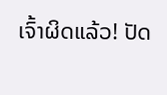ເຈົ້າຜິດແລ້ວ! ປັດ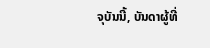ຈຸບັນນີ້, ບັນດາຜູ້ທີ່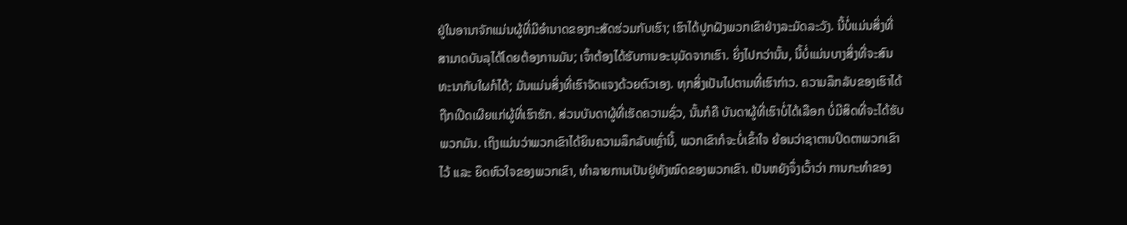ຢູ່ໃນອານາຈັກແມ່ນຜູ້ທີ່ມີອຳນາດຂອງກະສັດຮ່ວມກັບເຮົາ; ເຮົາໄດ້ປູກຝັງພວກເຂົາຢ່າງລະມັດລະວັງ. ນີ້ບໍ່ແມ່ນສິ່ງທີ່ສາມາດບັນລຸໄດ້ໂດຍຕ້ອງການມັນ; ເຈົ້າຕ້ອງໄດ້ຮັບການອະນຸມັດຈາກເຮົາ. ຍິ່ງໄປກວ່ານັ້ນ, ນີ້ບໍ່ແມ່ນບາງສິ່ງທີ່ຈະສົນທະນາກັບໃຜກໍໄດ້; ມັນແມ່ນສິ່ງທີ່ເຮົາຈັດແຈງດ້ວຍຕົວເອງ. ທຸກສິ່ງເປັນໄປຕາມທີ່ເຮົາກ່າວ. ຄວາມລຶກລັບຂອງເຮົາໄດ້ຖືກເປີດເຜີຍແກ່ຜູ້ທີ່ເຮົາຮັກ. ສ່ວນບັນດາຜູ້ທີ່ເຮັດຄວາມຊົ່ວ, ນັ້ນກໍຄື ບັນດາຜູ້ທີ່ເຮົາບໍ່ໄດ້ເລືອກ ບໍ່ມີສິດທີ່ຈະໄດ້ຮັບພວກມັນ. ເຖິງແມ່ນວ່າພວກເຂົາໄດ້ຍິນຄວາມລຶກລັບເຫຼົ່ານີ້, ພວກເຂົາກໍຈະບໍ່ເຂົ້າໃຈ ຍ້ອນວ່າຊາຕານປິດຕາພວກເຂົາໄວ້ ແລະ ຍຶດຫົວໃຈຂອງພວກເຂົາ, ທຳລາຍການເປັນຢູ່ທັງໝົດຂອງພວກເຂົາ. ເປັນຫຍັງຈຶ່ງເວົ້າວ່າ ການກະທຳຂອງ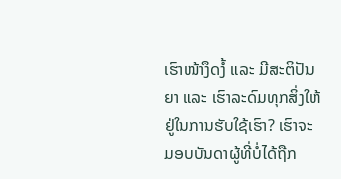ເຮົາໜ້າງຶດງໍ້ ແລະ ມີສະຕິປັນຍາ ແລະ ເຮົາລະດົມທຸກສິ່ງໃຫ້ຢູ່ໃນການຮັບໃຊ້ເຮົາ? ເຮົາຈະມອບບັນດາຜູ້ທີ່ບໍ່ໄດ້ຖືກ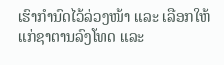ເຮົາກຳນົດໄວ້ລ່ວງໜ້າ ແລະ ເລືອກໃຫ້ແກ່ຊາຕານລົງໂທດ ແລະ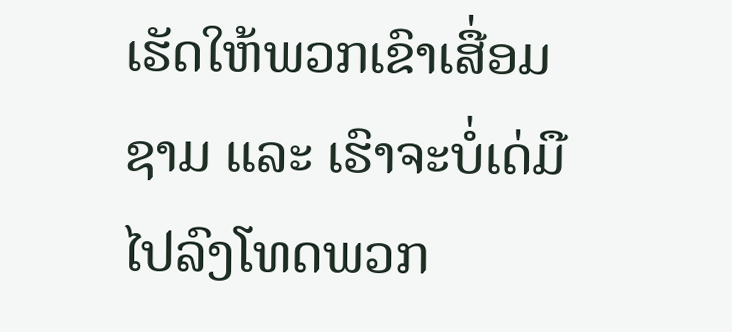ເຮັດໃຫ້ພວກເຂົາເສື່ອມຊາມ ແລະ ເຮົາຈະບໍ່ເດ່ມືໄປລົງໂທດພວກ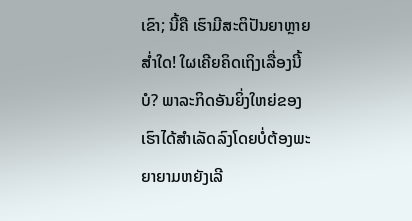ເຂົາ; ນີ້ຄື ເຮົາມີສະຕິປັນຍາຫຼາຍສໍ່າໃດ! ໃຜເຄີຍຄິດເຖິງເລື່ອງນີ້ບໍ? ພາລະກິດອັນຍິ່ງໃຫຍ່ຂອງເຮົາໄດ້ສຳເລັດລົງໂດຍບໍ່ຕ້ອງພະຍາຍາມຫຍັງເລີ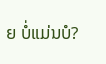ຍ ບໍ່ແມ່ນບໍ?